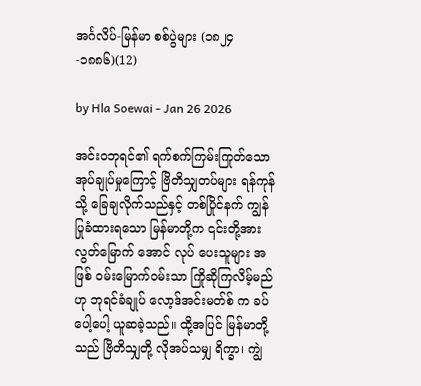အင်္ဂလိပ်-မြန်မာ စစ်ပွဲများ (၁၈၂၄-၁၈၈၆)(12)

by Hla Soewai - Jan 26 2026

အင်းဝဘုရင်၏ ရက်စက်ကြမ်းကြုတ်သော အုပ်ချုပ်မှုကြောင့် ဗြိတိသျှတပ်များ ရန်ကုန်သို့ ခြေချလိုက်သည်နှင့် တစ်ပြိုင်နက် ကျွန်ပြုခံထားရသော မြန်မာတို့က ၎င်းတို့အား လွတ်မြောက် အောင် လုပ်‌ ပေးသူများ အဖြစ် ဝမ်းမြောက်ဝမ်းသာ ကြိုဆိုကြလိမ့်မည်ဟု ဘုရင်ခံချုပ် လော့ဒ်အင်းမတ်စ် က ခပ်ပေါ့ပေါ့ ယူဆခဲ့သည်။ ထို့အပြင် မြန်မာတို့သည် ဗြိတိသျှတို့ လိုအပ်သမျှ ရိက္ခာ၊ ကျွဲ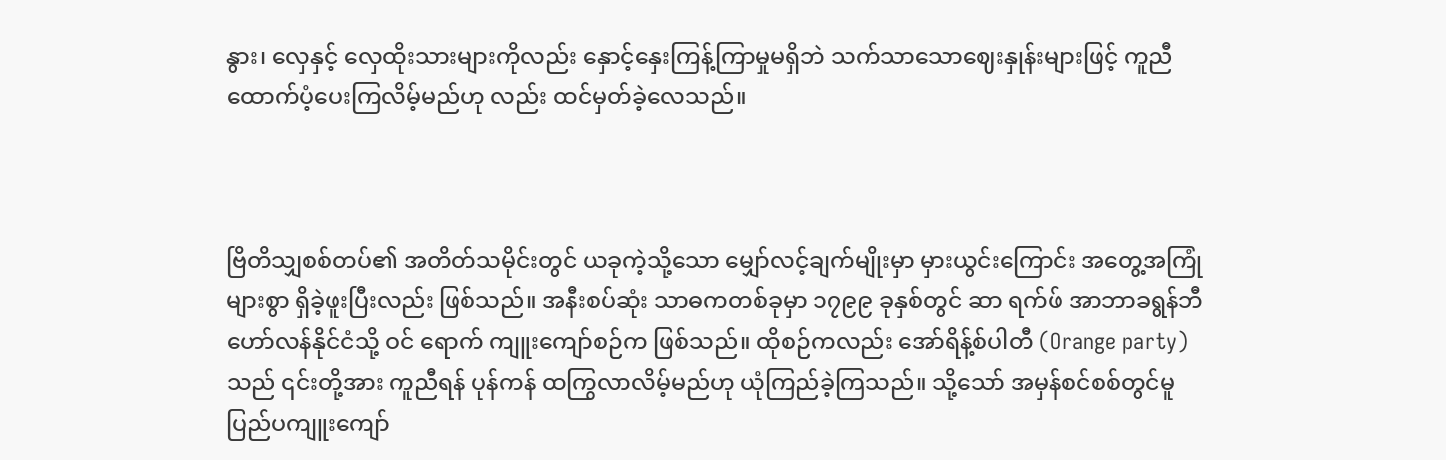နွား၊ လှေနှင့် လှေထိုးသားများကိုလည်း နှောင့်နှေးကြန့်ကြာမှုမရှိဘဲ သက်သာသောဈေးနှုန်းများဖြင့် ကူညီထောက်ပံ့ပေးကြလိမ့်မည်ဟု လည်း ထင်မှတ်ခဲ့လေသည်။



ဗြိတိသျှစစ်တပ်၏ အတိတ်သမိုင်းတွင် ယခုကဲ့သို့သော မျှော်လင့်ချက်မျိုးမှာ မှားယွင်းကြောင်း အတွေ့အကြုံများစွာ ရှိခဲ့ဖူးပြီးလည်း ဖြစ်သည်။ အနီးစပ်ဆုံး သာဓကတစ်ခုမှာ ၁၇၉၉ ခုနှစ်တွင် ဆာ ရက်ဖ် အာဘာခရွန်ဘီ ဟော်လန်နိုင်ငံသို့ ဝင်‌ ရောက် ကျူးကျော်စဉ်က ဖြစ်သည်။ ထိုစဉ်ကလည်း အော်ရိန့်စ်ပါတီ (Orange party) သည် ၎င်းတို့အား ကူညီရန် ပုန်ကန် ထကြွလာလိမ့်မည်ဟု ယုံကြည်ခဲ့ကြသည်။ သို့သော် အမှန်စင်စစ်တွင်မူ ပြည်ပကျူးကျော်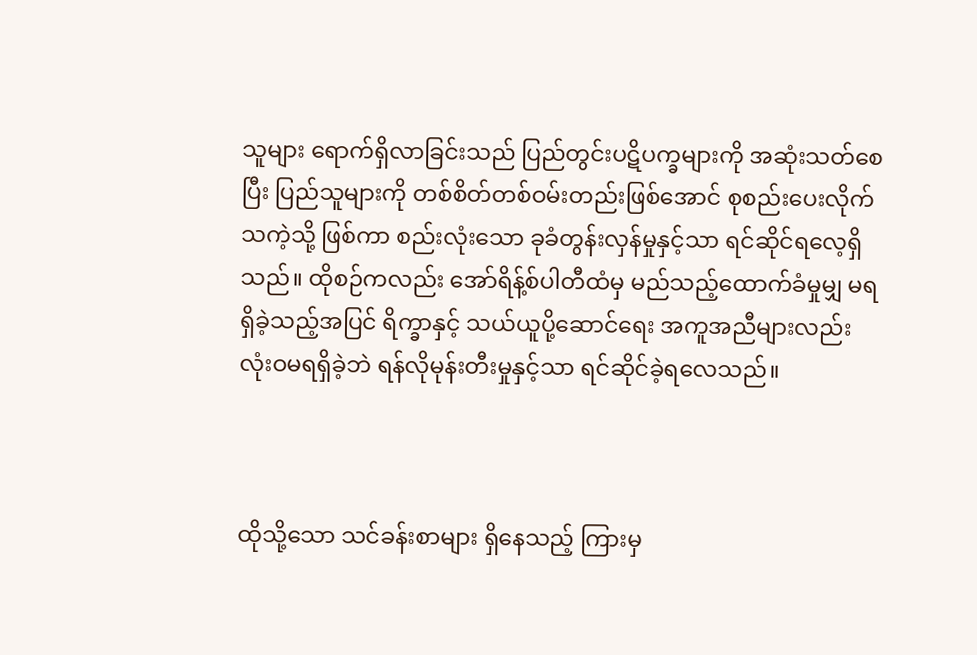သူများ ရောက်ရှိလာခြင်းသည် ပြည်တွင်းပဋိပက္ခများကို အဆုံးသတ်စေပြီး ပြည်သူများကို တစ်စိတ်တစ်ဝမ်းတည်းဖြစ်အောင် စုစည်းပေးလိုက်သကဲ့သို့ ဖြစ်ကာ စည်းလုံးသော ခုခံတွန်းလှန်မှုနှင့်သာ ရင်ဆိုင်ရလေ့ရှိသည်။ ထိုစဉ်ကလည်း အော်ရိန့်စ်ပါတီထံမှ မည်သည့်ထောက်ခံမှုမျှ မရရှိခဲ့သည့်အပြင် ရိက္ခာနှင့် သယ်ယူပို့ဆောင်ရေး အကူအညီများလည်း လုံးဝမရရှိခဲ့ဘဲ ရန်လိုမုန်းတီးမှုနှင့်သာ ရင်ဆိုင်ခဲ့ရလေသည်။



ထိုသို့သော သင်ခန်းစာများ ရှိနေသည့် ကြားမှ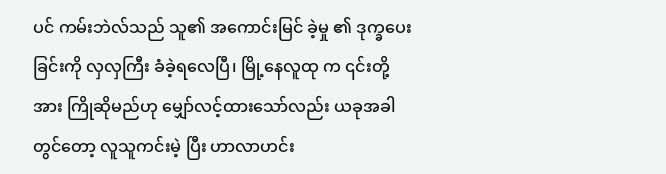ပင် ကမ်းဘဲလ်သည် သူ၏ အကောင်းမြင် ခဲ့မှု ၏ ဒုက္ခပေးခြင်းကို လှလှကြီး ခံခဲ့ရလေပြီ၊ မြို့နေလူထု က ၎င်းတို့အား ကြိုဆိုမည်ဟု မျှော်လင့်ထားသော်လည်း ယခုအခါတွင်တော့ လူသူကင်းမဲ့ ပြီး ဟာလာဟင်း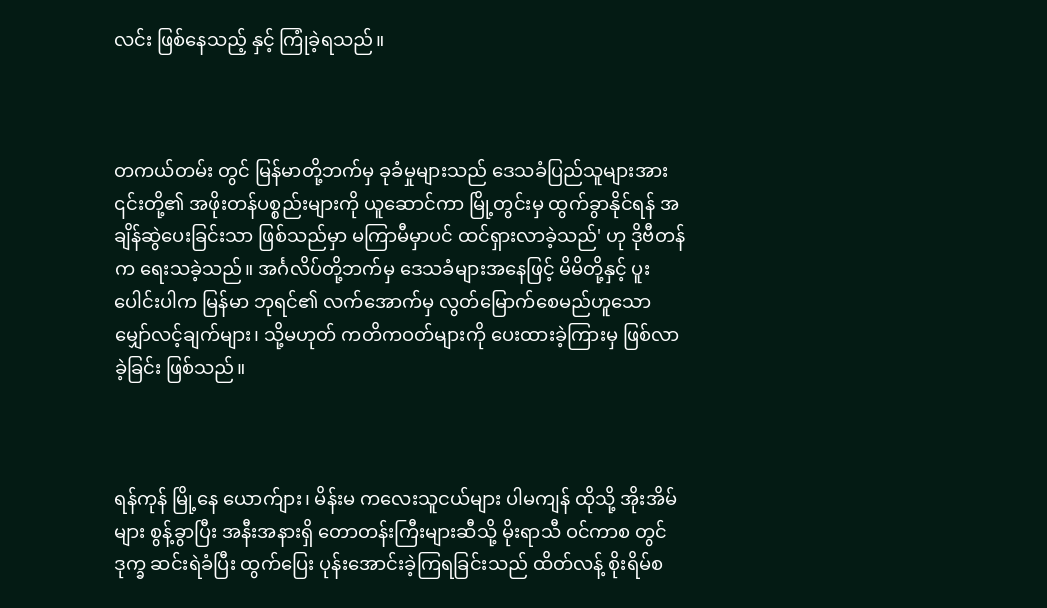လင်း ဖြစ်နေသည့် နှင့် ကြုံခဲ့ရသည်။



တကယ်တမ်း တွင် မြန်မာတို့ဘက်မှ ခုခံမှုများသည် ဒေသခံပြည်သူများအား ၎င်းတို့၏ အဖိုးတန်ပစ္စည်းများကို ယူဆောင်ကာ မြို့တွင်းမှ ထွက်ခွာနိုင်ရန် အချိန်ဆွဲပေးခြင်းသာ ဖြစ်သည်မှာ မကြာမီမှာပင် ထင်ရှားလာခဲ့သည်' ဟု ဒိုဗီတန် က ရေးသခဲ့သည်။ အင်္ဂလိပ်တို့ဘက်မှ ဒေသခံများအနေဖြင့် မိမိတို့နှင့် ပူးပေါင်းပါက မြန်မာ ဘုရင်၏ လက်အောက်မှ လွတ်မြောက်စေမည်ဟူသော မျှော်လင့်ချက်များ၊ သို့မဟုတ် ကတိကဝတ်များကို ပေးထားခဲ့ကြားမှ ဖြစ်လာခဲ့ခြင်း ဖြစ်သည်။



ရန်ကုန် မြို့နေ ‌ယောက်ျား၊ မိန်းမ ကလေးသူငယ်များ ပါမကျန် ထိုသို့ အိုးအိမ်များ စွန့်ခွာပြီး အနီးအနားရှိ တောတန်းကြီးများဆီသို့ မိုးရာသီ ဝင်ကာစ တွင် ဒုက္ခ ဆင်းရဲခံပြီး ထွက်ပြေး ပုန်းအောင်းခဲ့ကြရခြင်းသည် ထိတ်လန့် စိုးရိမ်စ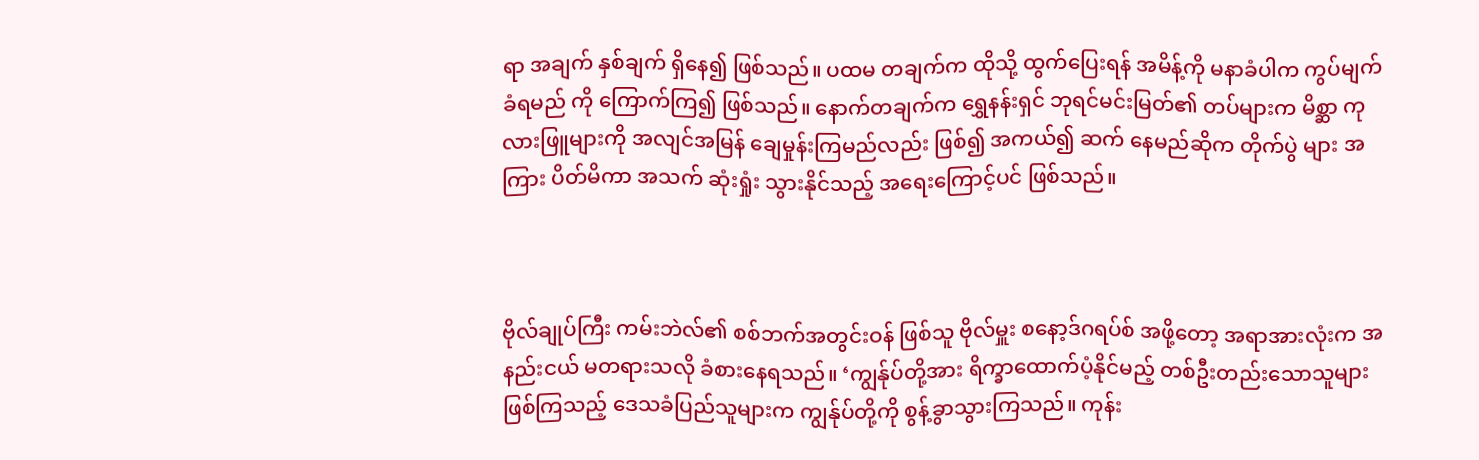ရာ အချက် နှစ်ချက် ရှိနေ၍ ဖြစ်သည်။ ပထမ တချက်က ထိုသို့ ထွက်ပြေးရန် အမိန့်ကို မနာခံပါက ကွပ်မျက်ခံရမည် ကို ကြောက်ကြ၍ ဖြစ်သည်။ နောက်တချက်က ‌‌ရွှေနန်းရှင် ဘုရင်မင်းမြတ်၏ တပ်များက မိစ္ဆာ ကုလားဖြူများကို အလျင်အမြန် ချေမှုန်းကြမည်လည်း ဖြစ်၍ အကယ်၍ ဆက်‌ ‌နေမည်ဆိုက တိုက်ပွဲ များ အကြား ပိတ်မိကာ အသက် ဆုံးရှုံး သွားနိုင်သည့် အရေးကြောင့်ပင် ဖြစ်သည်။



ဗိုလ်ချုပ်ကြီး ကမ်းဘဲလ်၏ စစ်ဘက်အတွင်းဝန် ဖြစ်သူ ဗိုလ်မှူး စနော့ဒ်ဂရပ်စ် အဖို့တော့ အရာအားလုံးက အနည်းငယ် မတရားသလို ခံစားနေရသည်။ ‘ကျွန်ုပ်တို့အား ရိက္ခာထောက်ပံ့နိုင်မည့် တစ်ဦးတည်းသောသူများဖြစ်ကြသည့် ဒေသခံပြည်သူများက ကျွန်ုပ်တို့ကို စွန့်ခွာသွားကြသည်။ ကုန်း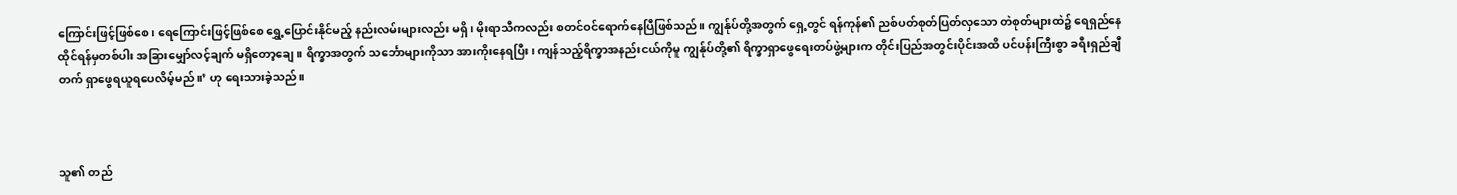ကြောင်းဖြင့်ဖြစ်စေ၊ ရေကြောင်းဖြင့်ဖြစ်စေ ရွှေ့ပြောင်းနိုင်မည့် နည်းလမ်းများလည်း မရှိ၊ မိုးရာသီကလည်း စတင်ဝင်ရောက်နေပြီဖြစ်သည်။ ကျွန်ုပ်တို့အတွက် ရှေ့တွင် ရန်ကုန်၏ ညစ်ပတ်စုတ်ပြတ်လှသော တဲစုတ်များထဲ၌ ရေရှည်နေထိုင်ရန်မှတစ်ပါး အခြားမျှော်လင့်ချက် မရှိတော့ချေ။ ရိက္ခာအတွက် သင်္ဘောများကိုသာ အားကိုးနေရပြီး၊ ကျန်သည့်ရိက္ခာအနည်းငယ်ကိုမူ ကျွန်ုပ်တို့၏ ရိက္ခာရှာဖွေရေးတပ်ဖွဲ့များက တိုင်းပြည်အတွင်းပိုင်းအထိ ပင်ပန်းကြီးစွာ ခရီးရှည်ချီတက် ရှာဖွေရယူရပေလိမ့်မည်။’ ဟု ရေးသားခဲ့သည်။



သူ၏ တည်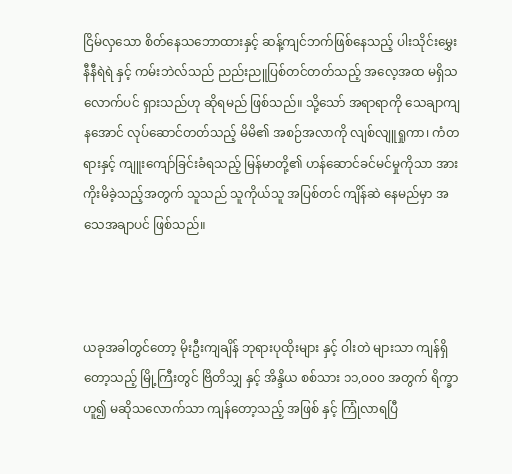ငြိမ်လှသော စိတ်နေသဘောထားနှင့် ဆန့်ကျင်ဘက်ဖြစ်နေသည့် ပါးသိုင်းမွှေး နီနီရဲရဲ နှင့် ကမ်းဘဲလ်သည် ညည်းညူပြစ်တင်တတ်သည့် အလေ့အထ မရှိသလောက်ပင် ရှားသည်ဟု ဆိုရမည် ဖြစ်သည်။ သို့သော် အရာရာကို သေချာကျနအောင် လုပ်ဆောင်တတ်သည့် မိမိ၏ အစဉ်အလာကို လျစ်လျူရှုကာ၊ ကံတရားနှင့် ကျူးကျော်ခြင်းခံရသည့် မြန်မာတို့၏ ဟန်ဆောင်ခင်မင်မှုကိုသာ အားကိုးမိခဲ့သည့်အတွက် သူသည် သူကိုယ်သူ အပြစ်တင် ကျိန်ဆဲ နေမည်မှာ အသေအချာပင် ဖြစ်သည်။



ယခုအခါတွင်တော့ မိုးဦးကျချိန် ဘုရားပုထိုးများ နှင့် ဝါးတဲ များသာ ကျန်ရှိတော့သည့် မြို့ကြီးတွင် ဗြိတိသျှ နှင့် အိန္ဒိယ စစ်သား ၁၁,၀၀၀ အတွက် ရိက္ခာဟူ၍ မဆိုသလောက်သာ ကျန်တော့သည့် အဖြစ် နှင့် ကြုံလာရပြီ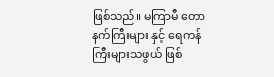ဖြစ်သည်။ မကြာမီ တောနက်ကြီးများ နှင့် ရေကန်ကြီးများသဖွယ် ဖြစ်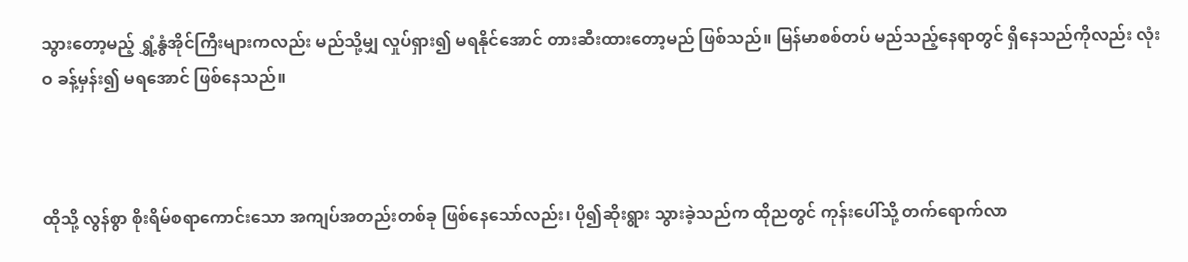သွားတော့မည့် ရွှံ့နွံအိုင်ကြီးများကလည်း မည်သို့မျှ လှုပ်ရှား၍ မရနိုင်အောင် တားဆီးထားတော့မည် ဖြစ်သည်။ မြန်မာစစ်တပ် မည်သည့်နေရာတွင် ရှိနေသည်ကိုလည်း လုံးဝ ခန့်မှန်း၍ မရအောင် ဖြစ်နေသည်။



ထိုသို့ လွန်စွာ စိုးရိမ်စရာကောင်းသော အကျပ်အတည်းတစ်ခု ဖြစ်နေသော်လည်း၊ ပို၍ဆိုးရွား သွားခဲ့သည်က ထိုညတွင် ကုန်းပေါ်သို့ တက်ရောက်လာ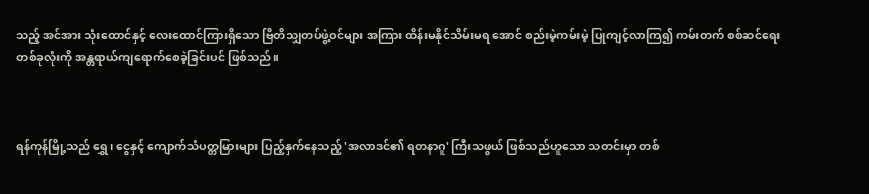သည့် အင်အား သုံးထောင်နှင့် လေးထောင်ကြားရှိသော ဗြိတိသျှတပ်ဖွဲ့ဝင်များ အကြား ထိန်းမနိုင်သိမ်းမရ အောင် စည်းမဲ့ကမ်းမဲ့ ပြုကျင့်လာကြ၍ ကမ်းတက် စစ်ဆင်ရေး တစ်ခုလုံးကို အန္တရာယ်ကျရောက်စေခဲ့ခြင်းပင် ဖြစ်သည်။



ရန်ကုန်မြို့သည် ရွှေ၊ ငွေနှင့် ကျောက်သံပတ္တမြားများ ပြည့်နှက်နေသည့် 'အလာဒင်၏ ရတနာဂူ' ကြီးသဖွယ် ဖြစ်သည်ဟူသော သတင်းမှာ တစ်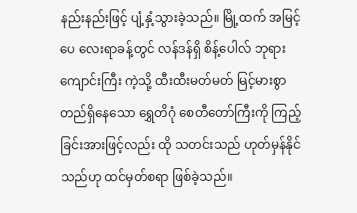နည်းနည်းဖြင့် ပျံ့နှံ့သွားခဲ့သည်။ မြို့ထက် အမြင့်ပေ လေးရာခန့်တွင် လန်ဒန်ရှိ စိန့်ပေါလ် ဘုရားကျောင်းကြီး ကဲ့သို့ ထီးထီးမတ်မတ် မြင့်မားစွာ တည်ရှိနေသော ရွှေတိဂုံ စေတီတော်ကြီးကို ကြည့်ခြင်းအားဖြင့်လည်း ထို သတင်းသည် ဟုတ်မှန်နိုင်သည်ဟု ထင်မှတ်စရာ ဖြစ်ခဲ့သည်။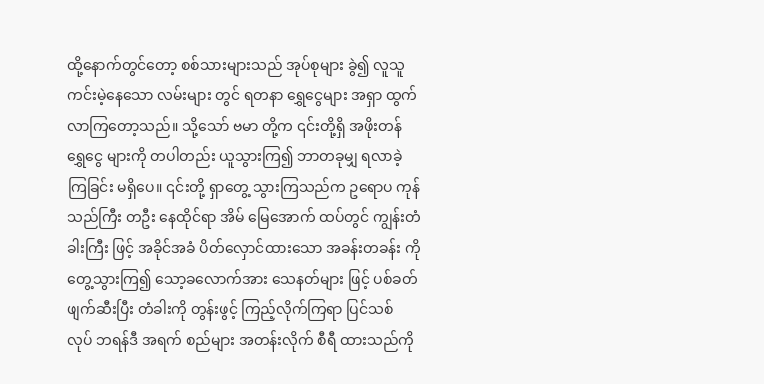ထို့နောက်တွင်တော့ စစ်သားများသည် အုပ်စုများ ခွဲ၍ လူသူ ကင်းမဲ့နေသော လမ်းများ တွင် ရတနာ ရွှေငွေများ အရှာ ထွက်လာကြတော့သည်။ သို့သော် ဗမာ တို့က ၎င်းတို့ရှိ အဖိုးတန် ရွှေငွေ များကို တပါတည်း ယူသွားကြ၍ ဘာတခုမျှ ရလာခဲ့ကြခြင်း မရှိပေ။ ၎င်းတို့ ရှာတွေ့ သွားကြသည်က ဥရောပ ကုန်သည်ကြီး တဦး နေထိုင်ရာ အိမ် မြေအောက် ထပ်တွင် ကျွန်းတံခါးကြီး ဖြင့် အခိုင်အခံ ပိတ်လှောင်ထားသော အခန်းတခန်း ကို တွေ့သွားကြ၍ သော့ခလောက်အား သေနတ်များ ဖြင့် ပစ်ခတ်ဖျက်ဆီးပြီး တံခါးကို တွန်းဖွင့် ကြည့်လိုက်ကြရာ ပြင်သစ် လုပ် ဘရန်ဒီ အရက် စည်များ အတန်းလိုက် စီရီ ထားသည်ကို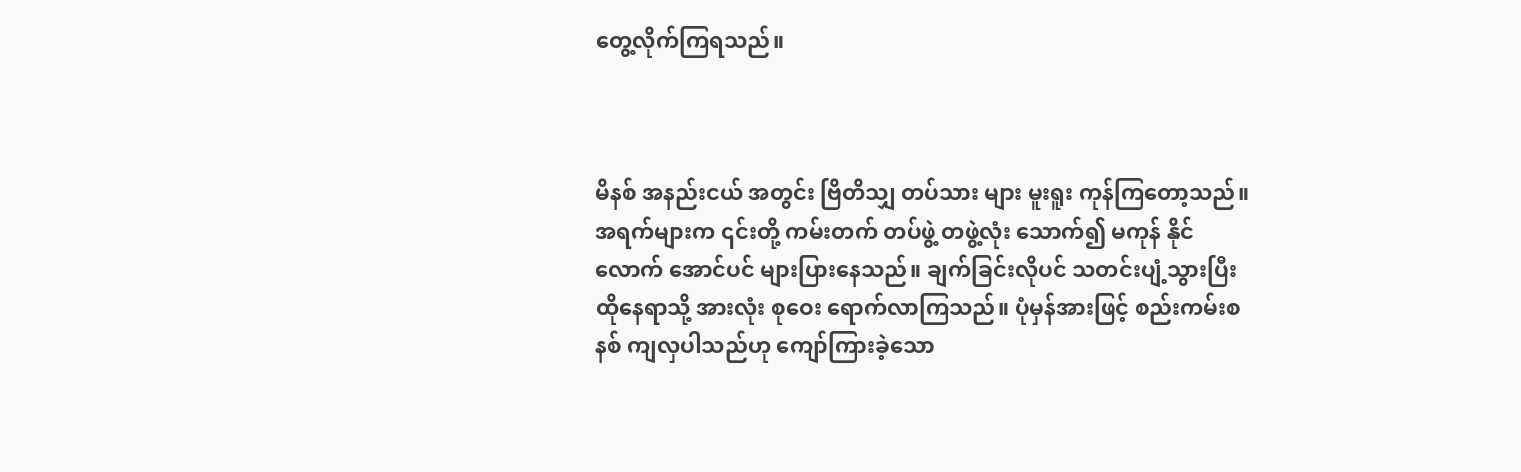တွေ့လိုက်ကြရသည်။



မိနစ် အနည်းငယ် အတွင်း ဗြိတိသျှ တပ်သား များ မူးရူး ကုန်ကြတော့သည်။ အရက်များက ၎င်းတို့ ကမ်းတက် တပ်ဖွဲ့ တဖွဲ့လုံး သောက်၍ မကုန် နိုင်လောက် အောင်ပင် များပြားနေသည်။ ချက်ခြင်းလိုပင် သတင်းပျံ့သွားပြီး ထိုနေရာသို့ အားလုံး စုဝေး ရောက်လာကြသည်။ ပုံမှန်အားဖြင့် စည်းကမ်းစနစ် ကျလှပါသည်ဟု ကျော်ကြားခဲ့သော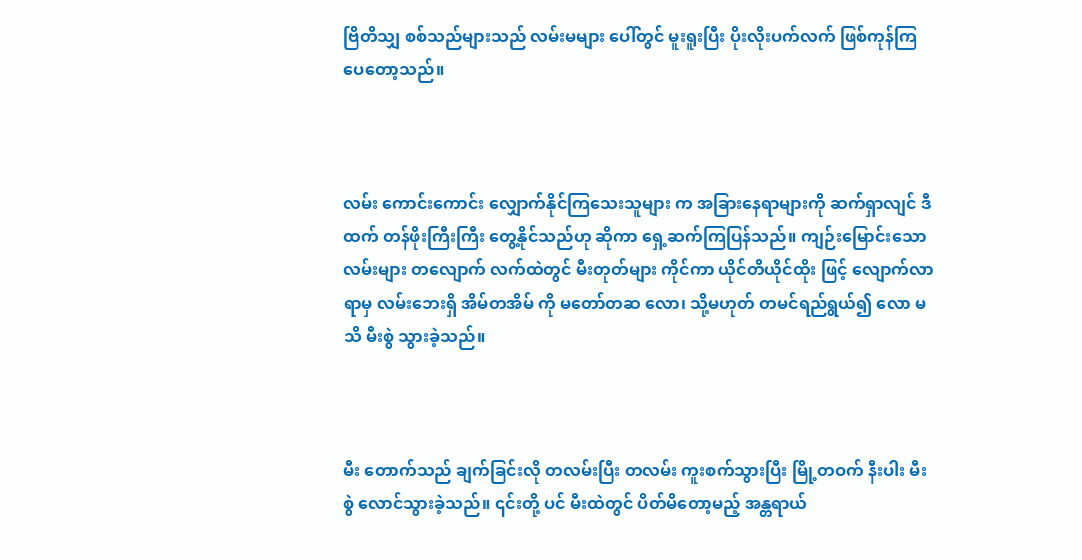ဗြိတိသျှ စစ်သည်များသည် လမ်းမများ ပေါ်တွင် မူးရူးပြီး ပိုးလိုးပက်လက် ဖြစ်ကုန်ကြပေတော့သည်။



လမ်း ကောင်းကောင်း လျှောက်နိုင်ကြသေးသူများ က အခြားနေရာများကို ဆက်ရှာလျင် ဒီထက် တန်ဖိုးကြီးကြီး တွေ့နိုင်သည်ဟု ဆိုကာ ရှေ့ဆက်ကြပြန်သည်။ ကျဉ်းမြောင်းသော လမ်းများ တလျောက် လက်ထဲတွင် မီးတုတ်များ ကိုင်ကာ ယိုင်တိယိုင်ထိုး ဖြင့် လျောက်လာရာမှ လမ်းဘေးရှိ အိမ်တအိမ် ကို မတော်တဆ လော၊ သို့မဟုတ် တမင်ရည်ရွယ်၍ လော မသိ မီးစွဲ သွားခဲ့သည်။



မီး တောက်သည် ချက်ခြင်းလို တလမ်းပြီး တလမ်း ကူးစက်သွားပြီး မြို့တဝက် နီးပါး မီးစွဲ လောင်သွားခဲ့သည်။ ၎င်းတို့ ပင် မီးထဲတွင် ပိတ်မိတော့မည့် အန္တရာယ်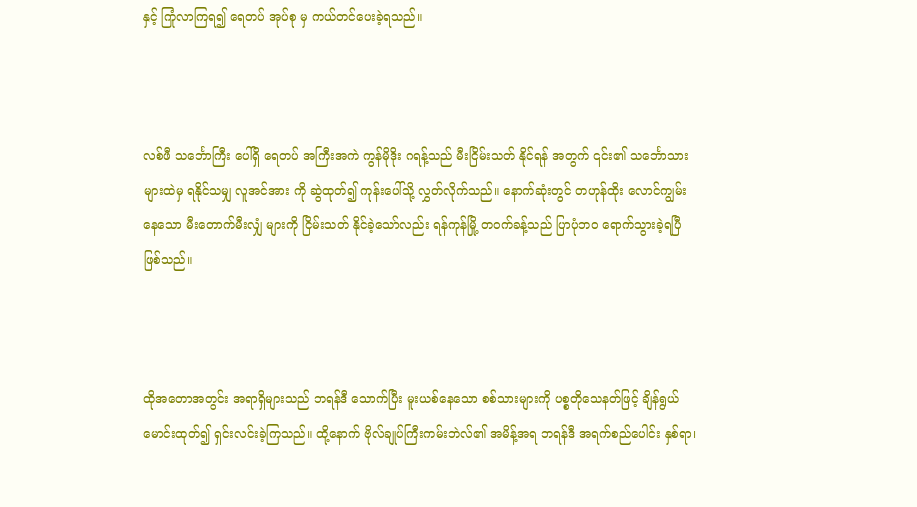နှင့် ကြုံလာကြရ၍ ရေတပ် အုပ်စု မှ ကယ်တင်ပေးခဲ့ရသည်။



လစ်ဖီ သင်္ဘောကြီး ပေါ်ရှိ ရေတပ် အကြီးအကဲ ကွန်မိုဒိုး ဂရန့်သည် မီးငြိမ်းသတ် နိုင်ရန် အတွက် ၎င်း၏ သင်္ဘောသားများထဲမှ ရနိုင်သမျှ လူအင်အား ကို ဆွဲထုတ်၍ ကုန်းပေါ်သို့ လွှတ်လိုက်သည်။ နောက်ဆုံးတွင် တဟုန်ထိုး လောင်ကျွမ်းနေသော မီးတောက်မီးလျှံ များကို ငြိမ်းသတ် နိုင်ခဲ့သော်လည်း ရန်ကုန်မြို့ တဝက်ခန့်သည် ပြာပုံဘဝ ရောက်သွားခဲ့ရပြီ ဖြစ်သည်။



ထိုအတောအတွင်း အရာရှိများသည် ဘရန်ဒီ သောက်ပြီး မူးယစ်နေသော စစ်သားများကို ပစ္စတိုသေနတ်ဖြင့် ချိန်ရွယ်မောင်းထုတ်၍ ရှင်းလင်းခဲ့ကြသည်။ ထို့နောက် ဗိုလ်ချုပ်ကြီးကမ်းဘဲလ်၏ အမိန့်အရ ဘရန်ဒီ အရက်စည်ပေါင်း နှစ်ရာ၊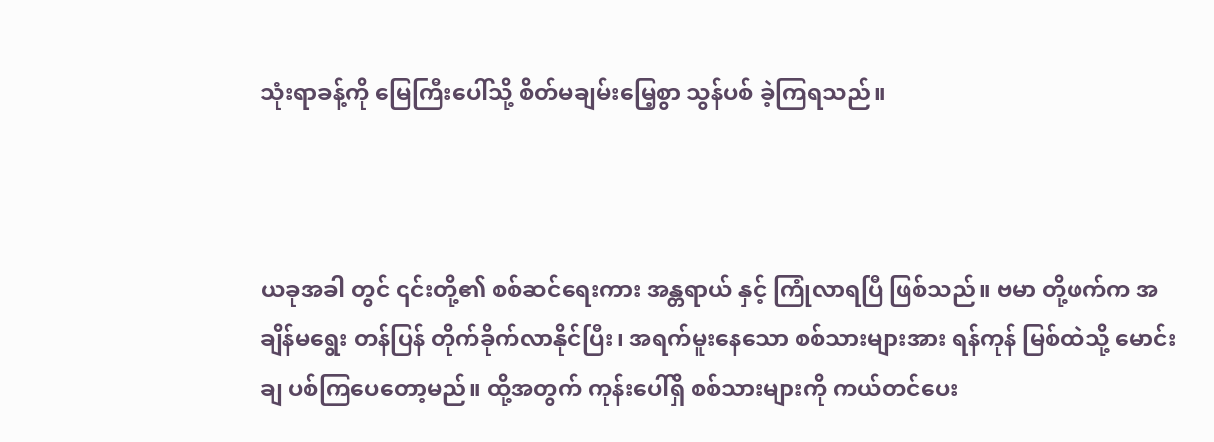သုံးရာခန့်ကို မြေကြီးပေါ်သို့ စိတ်မချမ်းမြေ့စွာ သွန်ပစ် ခဲ့ကြရသည်။



ယခုအခါ တွင် ၎င်းတို့၏ စစ်ဆင်ရေးကား အန္တရာယ် နှင့် ကြုံလာရပြီ ဖြစ်သည်။ ဗမာ တို့ဖက်က အချိန်မရွေး တန်ပြန် တိုက်ခိုက်လာနိုင်ပြီး၊ အရက်မူးနေသော စစ်သားများအား ရန်ကုန် မြစ်ထဲသို့ မောင်းချ ပစ်ကြပေတော့မည်။ ထို့အတွက် ကုန်းပေါ်ရှိ စစ်သားများကို ကယ်တင်ပေး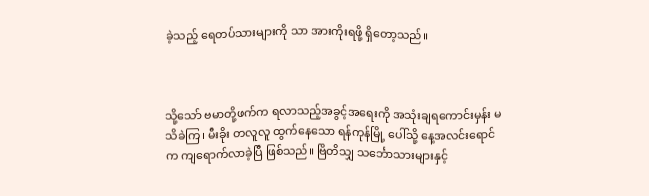ခဲ့သည့် ရေတပ်သားများကို သာ အားကိုးရဖို့ ရှိတော့သည်။



သို့သော် ဗမာတို့ဖက်က ရလာသည့်အခွင့်အရေးကို အသုံးချရကောင်းမှန်း မသိခဲကြ၊ မီးခိုး တလူလူ ထွက်နေသော ရန်ကုန်မြို့ ပေါ်သို့ နေ့အလင်းရောင်က ကျရောက်လာခဲ့ပြီ ဖြစ်သည်။ ဗြိတိသျှ သင်္ဘောသားများနှင့်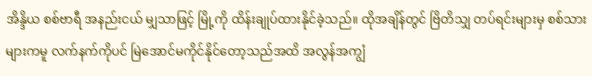အိန္ဒိယ စစ်ဗာရီ အနည်းငယ် မျှသာဖြင့် မြို့ကို ထိန်းချုပ်ထားနိုင်ခဲ့သည်။ ထိုအချိန်တွင် ဗြိတိသျှ တပ်ရင်းများမှ စစ်သားများကမူ လက်နက်ကိုပင် မြဲအောင်မကိုင်နိုင်တော့သည်အထိ အလွန်အကျွံ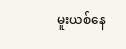မူးယစ်နေ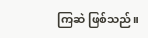ကြဆဲ ဖြစ်သည်။